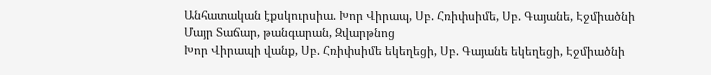Անհատական էքսկուրսիա. Խոր Վիրապ, Սբ. Հռիփսիմե, Սբ. Գայանե, Էջմիածնի Մայր Տաճար, թանգարան, Զվարթնոց
Խոր Վիրապի վանք, Սբ. Հռիփսիմե եկեղեցի, Սբ. Գայանե եկեղեցի, Էջմիածնի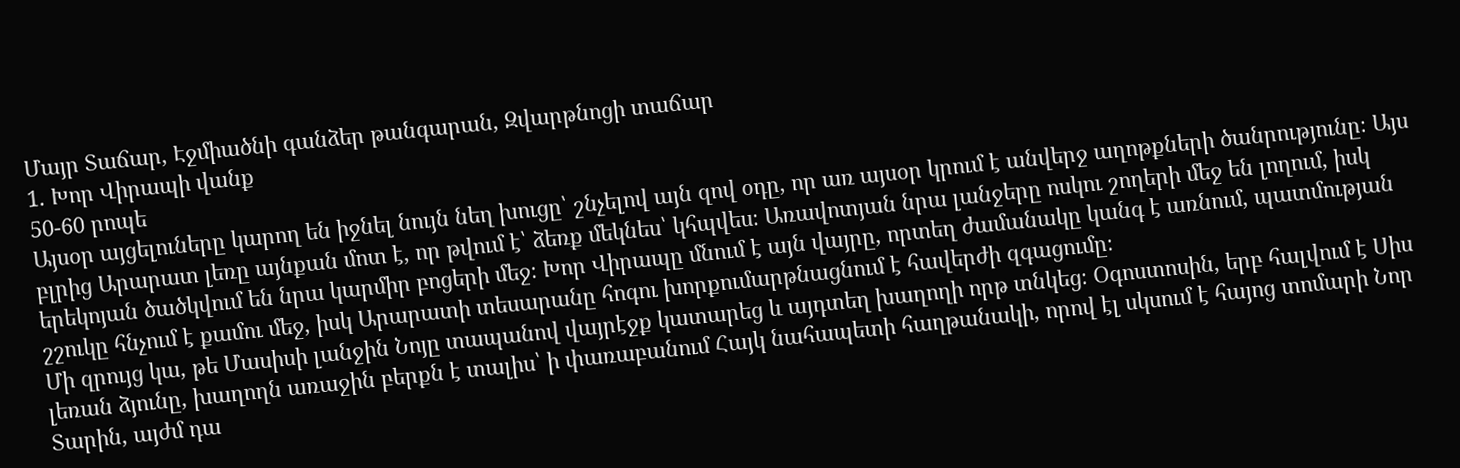Մայր Տաճար, Էջմիածնի գանձեր թանգարան, Զվարթնոցի տաճար
1. Խոր Վիրապի վանք
50-60 րոպե
Այսօր այցելուները կարող են իջնել նույն նեղ խուցը՝ շնչելով այն զով օդը, որ առ այսօր կրում է անվերջ աղոթքների ծանրությունը։ Այս բլրից Արարատ լեռը այնքան մոտ է, որ թվում է՝ ձեռք մեկնես՝ կհպվես։ Առավոտյան նրա լանջերը ոսկու շողերի մեջ են լողում, իսկ երեկոյան ծածկվում են նրա կարմիր բոցերի մեջ։ Խոր Վիրապը մնում է այն վայրը, որտեղ ժամանակը կանգ է առնում, պատմության շշուկը հնչում է քամու մեջ, իսկ Արարատի տեսարանը հոգու խորքումարթնացնում է հավերժի զգացումը։
Մի զրույց կա, թե Մասիսի լանջին Նոյը տապանով վայրէջք կատարեց և այդտեղ խաղողի որթ տնկեց։ Օգոստոսին, երբ հալվում է Սիս լեռան ձյունը, խաղողն առաջին բերքն է տալիս՝ ի փառաբանում Հայկ նահապետի հաղթանակի, որով էլ սկսում է հայոց տոմարի Նոր Տարին, այժմ դա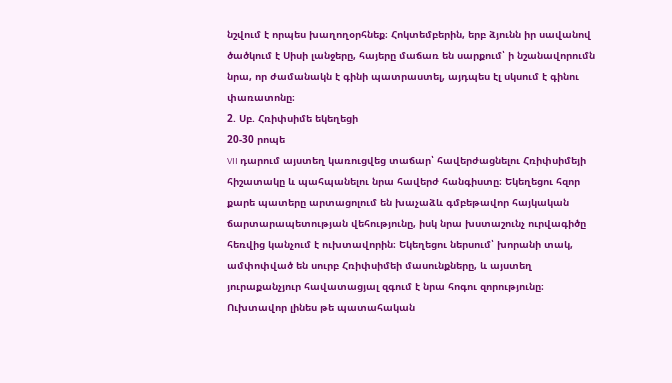նշվում է որպես խաղողօրհնեք։ Հոկտեմբերին, երբ ձյունն իր սավանով ծածկում է Սիսի լանջերը, հայերը մաճառ են սարքում՝ ի նշանավորումն նրա, որ ժամանակն է գինի պատրաստել, այդպես էլ սկսում է գինու փառատոնը։
2. Սբ. Հռիփսիմե եկեղեցի
20-30 րոպե
VII դարում այստեղ կառուցվեց տաճար՝ հավերժացնելու Հռիփսիմեյի հիշատակը և պահպանելու նրա հավերժ հանգիստը։ Եկեղեցու հզոր քարե պատերը արտացոլում են խաչաձև գմբեթավոր հայկական ճարտարապետության վեհությունը, իսկ նրա խստաշունչ ուրվագիծը հեռվից կանչում է ուխտավորին։ Եկեղեցու ներսում՝ խորանի տակ, ամփոփված են սուրբ Հռիփսիմեի մասունքները, և այստեղ յուրաքանչյուր հավատացյալ զգում է նրա հոգու զորությունը։
Ուխտավոր լինես թե պատահական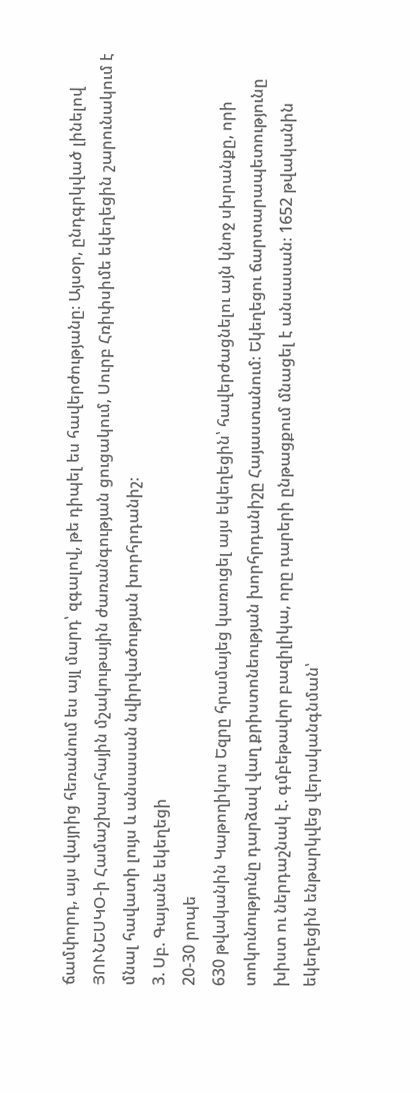ճամփորդ, այս վայրից հեռանում ես այլ մարդ՝ զգալով, թե դիպել ես հավերժությանը։ Այսօր, ընդգրկված լինելով ՅՈՒՆԵՍԿՕ-ի Համաշխարհային մշակութային ժառանգության ցուցակում, Սուրբ Հռիփսիմե եկեղեցին շարունակում է մնալ հավատի լույս և անսասան նվիրվածության խորհրդանիշ։
3. Սբ. Գայանե եկեղեցի
20-30 րոպե
630 թվականին Կաթողիկոս Եզրը հրամայեց կառուցել այս եկեղեցին՝ հավերժացնելու այն կնոջ սխրանքը, որի տոկունությունը դարձավ վաղ քրիստոնեության խորհրդանիշը Հայաստանում։ Եկեղեցու ճարտարապետությունը խիստ ու ներդաշնակ է. գմբեթավոր բազիլիկա, որը դարերի ընթացքում մնացել է անսասան։ 1652 թվականին եկեղեցին ենթարկվեց վերականգնման՝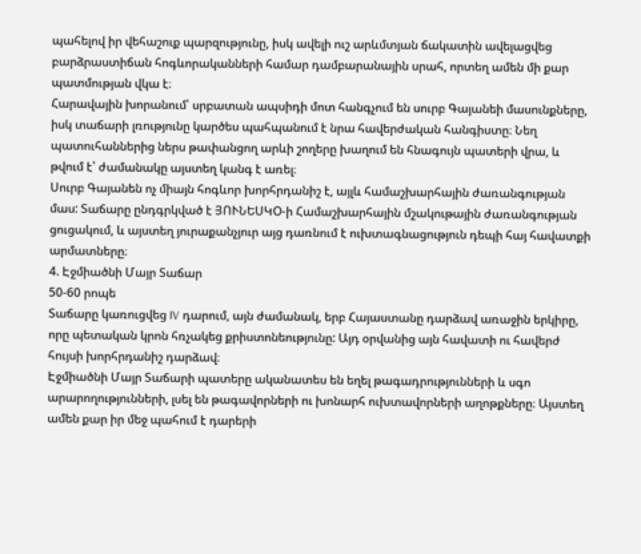պահելով իր վեհաշուք պարզությունը, իսկ ավելի ուշ արևմտյան ճակատին ավելացվեց բարձրաստիճան հոգևորականների համար դամբարանային սրահ, որտեղ ամեն մի քար պատմության վկա է։
Հարավային խորանում՝ սրբատան ապսիդի մոտ հանգչում են սուրբ Գայանեի մասունքները, իսկ տաճարի լռությունը կարծես պահպանում է նրա հավերժական հանգիստը։ Նեղ պատուհաններից ներս թափանցող արևի շողերը խաղում են հնագույն պատերի վրա, և թվում է՝ ժամանակը այստեղ կանգ է առել։
Սուրբ Գայանեն ոչ միայն հոգևոր խորհրդանիշ է, այլև համաշխարհային ժառանգության մաս: Տաճարը ընդգրկված է ՅՈՒՆԵՍԿՕ-ի Համաշխարհային մշակութային ժառանգության ցուցակում, և այստեղ յուրաքանչյուր այց դառնում է ուխտագնացություն դեպի հայ հավատքի արմատները։
4. Էջմիածնի Մայր Տաճար
50-60 րոպե
Տաճարը կառուցվեց IV դարում, այն ժամանակ, երբ Հայաստանը դարձավ առաջին երկիրը, որը պետական կրոն հռչակեց քրիստոնեությունը: Այդ օրվանից այն հավատի ու հավերժ հույսի խորհրդանիշ դարձավ։
Էջմիածնի Մայր Տաճարի պատերը ականատես են եղել թագադրությունների և սգո արարողությունների, լսել են թագավորների ու խոնարհ ուխտավորների աղոթքները։ Այստեղ ամեն քար իր մեջ պահում է դարերի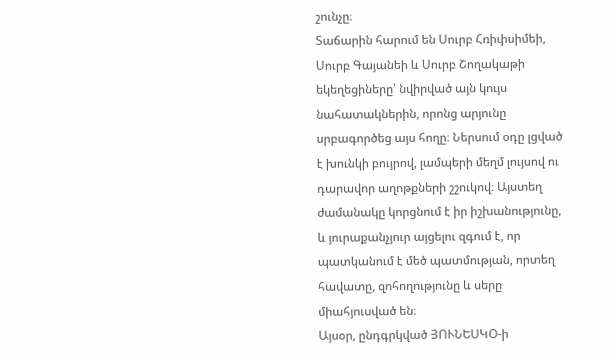շունչը։
Տաճարին հարում են Սուրբ Հռիփսիմեի, Սուրբ Գայանեի և Սուրբ Շողակաթի եկեղեցիները՝ նվիրված այն կույս նահատակներին, որոնց արյունը սրբագործեց այս հողը։ Ներսում օդը լցված է խունկի բույրով, լամպերի մեղմ լույսով ու դարավոր աղոթքների շշուկով։ Այստեղ ժամանակը կորցնում է իր իշխանությունը, և յուրաքանչյուր այցելու զգում է, որ պատկանում է մեծ պատմության, որտեղ հավատը, զոհողությունը և սերը միահյուսված են։
Այսօր, ընդգրկված ՅՈՒՆԵՍԿՕ-ի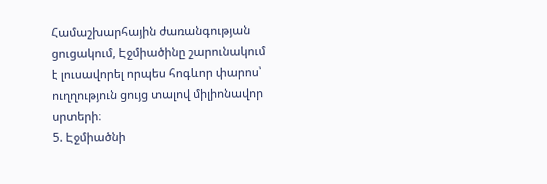Համաշխարհային ժառանգության ցուցակում, Էջմիածինը շարունակում է լուսավորել որպես հոգևոր փարոս՝ ուղղություն ցույց տալով միլիոնավոր սրտերի։
5. Էջմիածնի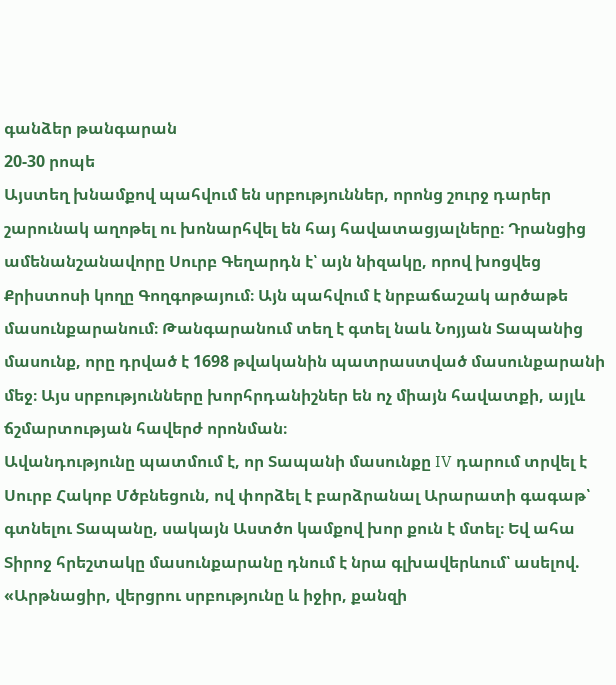գանձեր թանգարան
20-30 րոպե
Այստեղ խնամքով պահվում են սրբություններ, որոնց շուրջ դարեր շարունակ աղոթել ու խոնարհվել են հայ հավատացյալները։ Դրանցից ամենանշանավորը Սուրբ Գեղարդն է՝ այն նիզակը, որով խոցվեց Քրիստոսի կողը Գողգոթայում։ Այն պահվում է նրբաճաշակ արծաթե մասունքարանում։ Թանգարանում տեղ է գտել նաև Նոյյան Տապանից մասունք, որը դրված է 1698 թվականին պատրաստված մասունքարանի մեջ։ Այս սրբությունները խորհրդանիշներ են ոչ միայն հավատքի, այլև ճշմարտության հավերժ որոնման։
Ավանդությունը պատմում է, որ Տապանի մասունքը IV դարում տրվել է Սուրբ Հակոբ Մծբնեցուն, ով փորձել է բարձրանալ Արարատի գագաթ՝ գտնելու Տապանը, սակայն Աստծո կամքով խոր քուն է մտել։ Եվ ահա Տիրոջ հրեշտակը մասունքարանը դնում է նրա գլխավերևում՝ ասելով. «Արթնացիր, վերցրու սրբությունը և իջիր, քանզի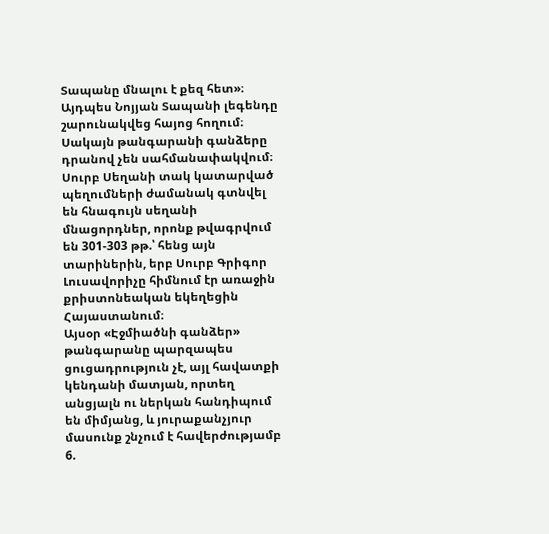Տապանը մնալու է քեզ հետ»։ Այդպես Նոյյան Տապանի լեգենդը շարունակվեց հայոց հողում։
Սակայն թանգարանի գանձերը դրանով չեն սահմանափակվում։ Սուրբ Սեղանի տակ կատարված պեղումների ժամանակ գտնվել են հնագույն սեղանի մնացորդներ, որոնք թվագրվում են 301-303 թթ.՝ հենց այն տարիներին, երբ Սուրբ Գրիգոր Լուսավորիչը հիմնում էր առաջին քրիստոնեական եկեղեցին Հայաստանում։
Այսօր «Էջմիածնի գանձեր» թանգարանը պարզապես ցուցադրություն չէ, այլ հավատքի կենդանի մատյան, որտեղ անցյալն ու ներկան հանդիպում են միմյանց, և յուրաքանչյուր մասունք շնչում է հավերժությամբ
6.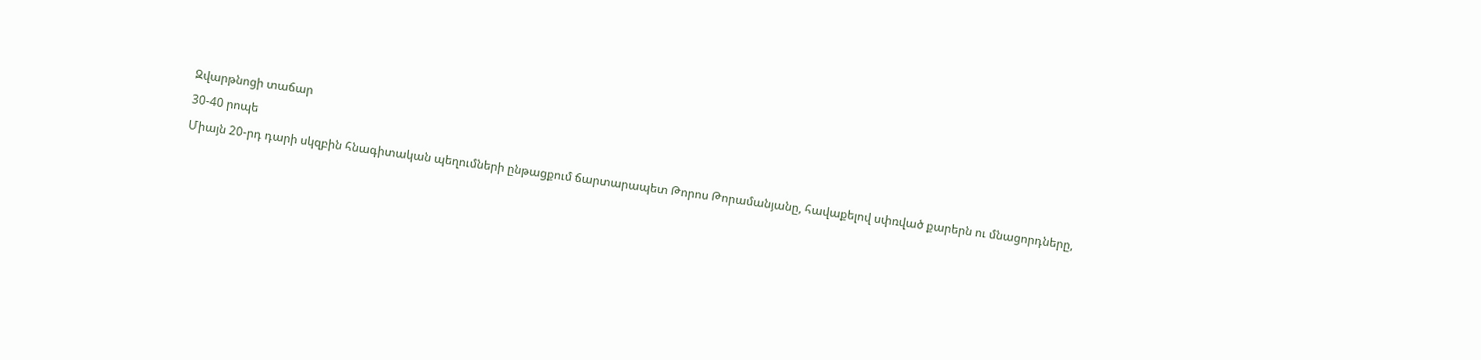Զվարթնոցի տաճար
30-40 րոպե
Միայն 20-րդ դարի սկզբին հնագիտական պեղումների ընթացքում ճարտարապետ Թորոս Թորամանյանը, հավաքելով սփռված քարերն ու մնացորդները,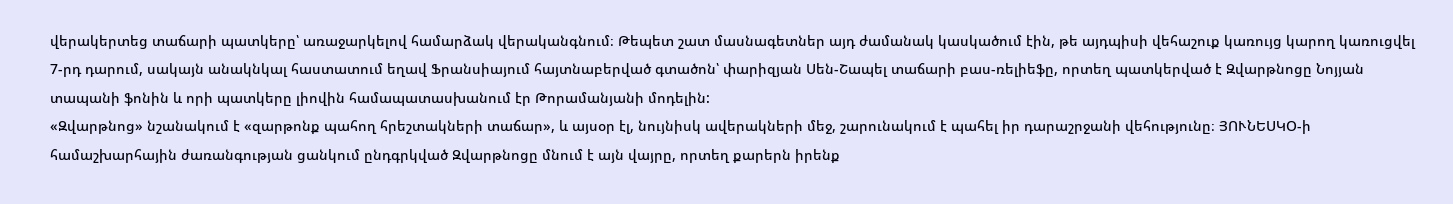վերակերտեց տաճարի պատկերը՝ առաջարկելով համարձակ վերականգնում։ Թեպետ շատ մասնագետներ այդ ժամանակ կասկածում էին, թե այդպիսի վեհաշուք կառույց կարող կառուցվել 7-րդ դարում, սակայն անակնկալ հաստատում եղավ Ֆրանսիայում հայտնաբերված գտածոն՝ փարիզյան Սեն-Շապել տաճարի բաս-ռելիեֆը, որտեղ պատկերված է Զվարթնոցը Նոյյան տապանի ֆոնին և որի պատկերը լիովին համապատասխանում էր Թորամանյանի մոդելին:
«Զվարթնոց» նշանակում է «զարթոնք պահող հրեշտակների տաճար», և այսօր էլ, նույնիսկ ավերակների մեջ, շարունակում է պահել իր դարաշրջանի վեհությունը։ ՅՈՒՆԵՍԿՕ-ի համաշխարհային ժառանգության ցանկում ընդգրկված Զվարթնոցը մնում է այն վայրը, որտեղ քարերն իրենք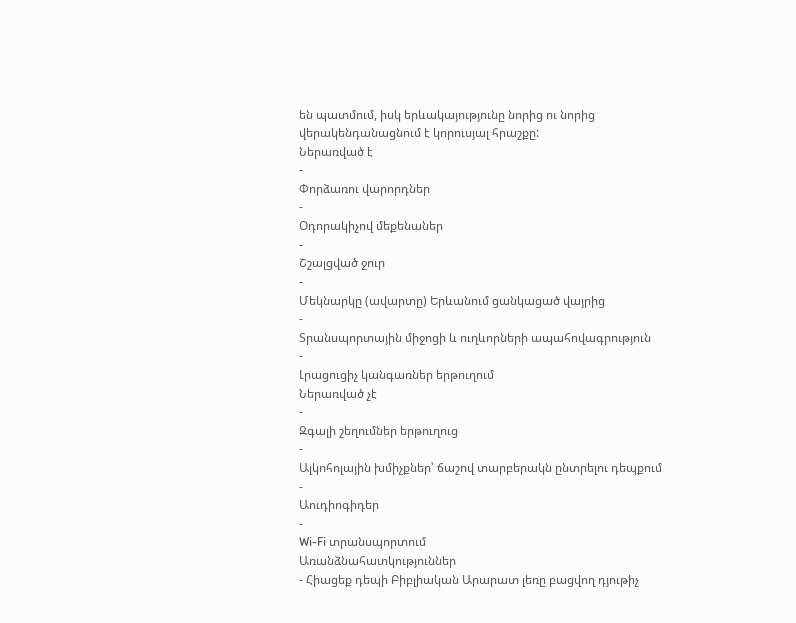են պատմում, իսկ երևակայությունը նորից ու նորից վերակենդանացնում է կորուսյալ հրաշքը:
Ներառված է
-
Փորձառու վարորդներ
-
Օդորակիչով մեքենաներ
-
Շշալցված ջուր
-
Մեկնարկը (ավարտը) Երևանում ցանկացած վայրից
-
Տրանսպորտային միջոցի և ուղևորների ապահովագրություն
-
Լրացուցիչ կանգառներ երթուղում
Ներառված չէ
-
Զգալի շեղումներ երթուղուց
-
Ալկոհոլային խմիչքներ՝ ճաշով տարբերակն ընտրելու դեպքում
-
Աուդիոգիդեր
-
Wi-Fi տրանսպորտում
Առանձնահատկություններ
- Հիացեք դեպի Բիբլիական Արարատ լեռը բացվող դյութիչ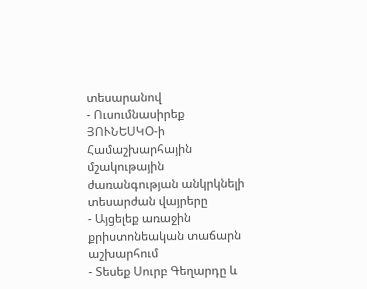տեսարանով
- Ուսումնասիրեք ՅՈՒՆԵՍԿՕ-ի Համաշխարհային մշակութային ժառանգության անկրկնելի տեսարժան վայրերը
- Այցելեք առաջին քրիստոնեական տաճարն աշխարհում
- Տեսեք Սուրբ Գեղարդը և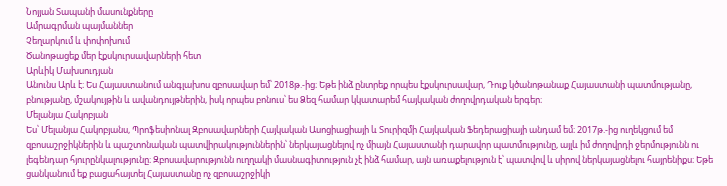Նոյյան Տապանի մասունքները
Ամրագրման պայմաններ
Չեղարկում և փոփոխում
Ծանոթացեք մեր էքսկուրսավարների հետ
Արևիկ Մախսուդյան
Անունս Արև է։ Ես Հայաստանում անգլախոս զբոսավար եմ՝ 2018թ.-ից։ Եթե ինձ ընտրեք որպես էքսկուրսավար, Դուք կծանոթանաք Հայաստանի պատմությանը, բնությանը, մշակույթին և ավանդույթներին, իսկ որպես բոնուս՝ ես Ձեզ համար կկատարեմ հայկական ժողովրդական երգեր։
Մելանյա Հակոբյան
Ես՝ Մելանյա Հակոբյանս, Պրոֆեսիոնալ Զբոսավարների Հայկական Ասոցիացիայի և Տուրիզմի Հայկական Ֆեդերացիայի անդամ եմ։ 2017թ.-ից ուղեկցում եմ զբոսաշրջիկներին և պաշտոնական պատվիրակություններին՝ ներկայացնելով ոչ միայն Հայաստանի դարավոր պատմությունը, այլև իմ ժողովրդի ջերմությունն ու լեգենդար հյուրընկալությունը։ Զբոսավարությունն ուղղակի մասնագիտություն չէ ինձ համար, այն առաքելություն է՝ պատվով և սիրով ներկայացնելու հայրենիքս։ Եթե ցանկանում եք բացահայտել Հայաստանը ոչ զբոսաշրջիկի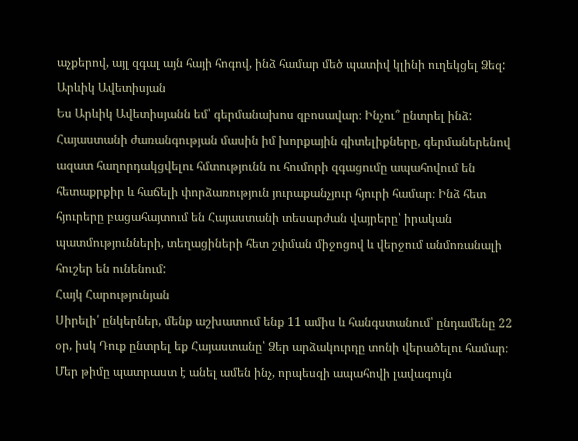աչքերով, այլ զգալ այն հայի հոգով, ինձ համար մեծ պատիվ կլինի ուղեկցել Ձեզ:
Արևիկ Ավետիսյան
Ես Արևիկ Ավետիսյանն եմ՝ գերմանախոս զբոսավար։ Ինչու՞ ընտրել ինձ: Հայաստանի ժառանգության մասին իմ խորքային գիտելիքները, գերմաներենով ազատ հաղորդակցվելու հմտությունն ու հումորի զգացումը ապահովում են հետաքրքիր և հաճելի փորձառություն յուրաքանչյուր հյուրի համար։ Ինձ հետ հյուրերը բացահայտում են Հայաստանի տեսարժան վայրերը՝ իրական պատմությունների, տեղացիների հետ շփման միջոցով և վերջում անմոռանալի հուշեր են ունենում:
Հայկ Հարությունյան
Սիրելի՛ ընկերներ, մենք աշխատում ենք 11 ամիս և հանգստանում՝ ընդամենը 22 օր, իսկ Դուք ընտրել եք Հայաստանը՝ Ձեր արձակուրդը տոնի վերածելու համար։ Մեր թիմը պատրաստ է անել ամեն ինչ, որպեսզի ապահովի լավագույն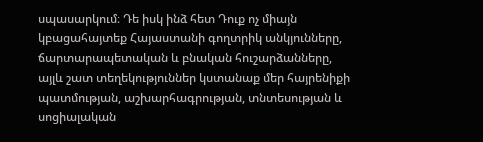սպասարկում։ Դե իսկ ինձ հետ Դուք ոչ միայն կբացահայտեք Հայաստանի գողտրիկ անկյունները, ճարտարապետական և բնական հուշարձանները, այլև շատ տեղեկություններ կստանաք մեր հայրենիքի պատմության, աշխարհագրության, տնտեսության և սոցիալական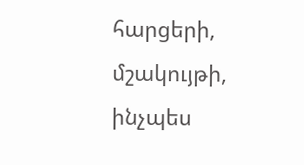հարցերի, մշակույթի, ինչպես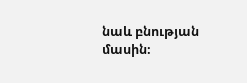նաև բնության մասին։